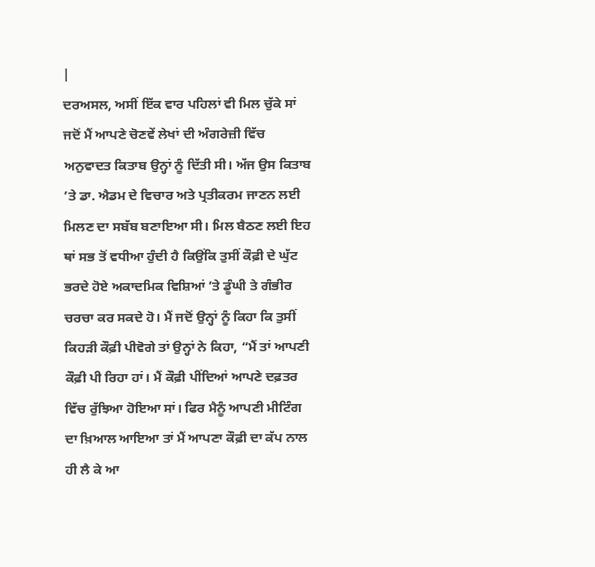|
ਦਰਅਸਲ, ਅਸੀਂ ਇੱਕ ਵਾਰ ਪਹਿਲਾਂ ਵੀ ਮਿਲ ਚੁੱਕੇ ਸਾਂ ਜਦੋਂ ਮੈਂ ਆਪਣੇ ਚੋਣਵੇਂ ਲੇਖਾਂ ਦੀ ਅੰਗਰੇਜ਼ੀ ਵਿੱਚ ਅਨੁਵਾਦਤ ਕਿਤਾਬ ਉਨ੍ਹਾਂ ਨੂੰ ਦਿੱਤੀ ਸੀ। ਅੱਜ ਉਸ ਕਿਤਾਬ ’ਤੇ ਡਾ. ਐਡਮ ਦੇ ਵਿਚਾਰ ਅਤੇ ਪ੍ਰਤੀਕਰਮ ਜਾਣਨ ਲਈ ਮਿਲਣ ਦਾ ਸਬੱਬ ਬਣਾਇਆ ਸੀ। ਮਿਲ ਬੈਠਣ ਲਈ ਇਹ ਥਾਂ ਸਭ ਤੋਂ ਵਧੀਆ ਹੁੰਦੀ ਹੈ ਕਿਉਂਕਿ ਤੁਸੀਂ ਕੌਫ਼ੀ ਦੇ ਘੁੱਟ ਭਰਦੇ ਹੋਏ ਅਕਾਦਮਿਕ ਵਿਸ਼ਿਆਂ ’ਤੇ ਡੂੰਘੀ ਤੇ ਗੰਭੀਰ ਚਰਚਾ ਕਰ ਸਕਦੇ ਹੋ। ਮੈਂ ਜਦੋਂ ਉਨ੍ਹਾਂ ਨੂੰ ਕਿਹਾ ਕਿ ਤੁਸੀਂ ਕਿਹੜੀ ਕੌਫ਼ੀ ਪੀਵੋਗੇ ਤਾਂ ਉਨ੍ਹਾਂ ਨੇ ਕਿਹਾ, “ਮੈਂ ਤਾਂ ਆਪਣੀ ਕੌਫ਼ੀ ਪੀ ਰਿਹਾ ਹਾਂ। ਮੈਂ ਕੌਫ਼ੀ ਪੀਂਦਿਆਂ ਆਪਣੇ ਦਫ਼ਤਰ ਵਿੱਚ ਰੁੱਝਿਆ ਹੋਇਆ ਸਾਂ। ਫਿਰ ਮੈਨੂੰ ਆਪਣੀ ਮੀਟਿੰਗ ਦਾ ਖ਼ਿਆਲ ਆਇਆ ਤਾਂ ਮੈਂ ਆਪਣਾ ਕੌਫ਼ੀ ਦਾ ਕੱਪ ਨਾਲ ਹੀ ਲੈ ਕੇ ਆ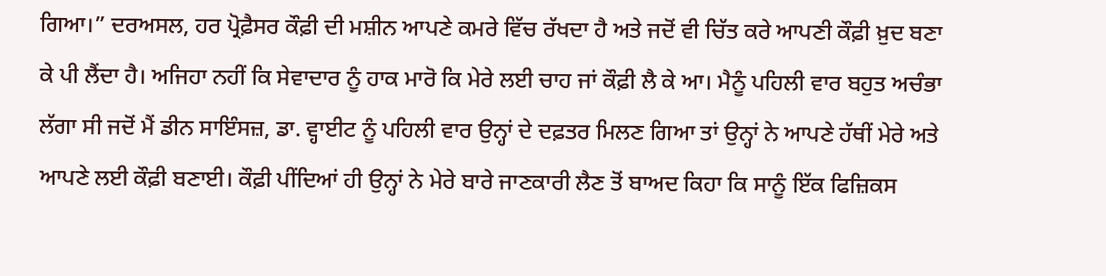ਗਿਆ।” ਦਰਅਸਲ, ਹਰ ਪ੍ਰੋਫ਼ੈਸਰ ਕੌਫ਼ੀ ਦੀ ਮਸ਼ੀਨ ਆਪਣੇ ਕਮਰੇ ਵਿੱਚ ਰੱਖਦਾ ਹੈ ਅਤੇ ਜਦੋਂ ਵੀ ਚਿੱਤ ਕਰੇ ਆਪਣੀ ਕੌਫ਼ੀ ਖ਼ੁਦ ਬਣਾ ਕੇ ਪੀ ਲੈਂਦਾ ਹੈ। ਅਜਿਹਾ ਨਹੀਂ ਕਿ ਸੇਵਾਦਾਰ ਨੂੰ ਹਾਕ ਮਾਰੋ ਕਿ ਮੇਰੇ ਲਈ ਚਾਹ ਜਾਂ ਕੌਫ਼ੀ ਲੈ ਕੇ ਆ। ਮੈਨੂੰ ਪਹਿਲੀ ਵਾਰ ਬਹੁਤ ਅਚੰਭਾ ਲੱਗਾ ਸੀ ਜਦੋਂ ਮੈਂ ਡੀਨ ਸਾਇੰਸਜ਼, ਡਾ. ਵ੍ਹਾਈਟ ਨੂੰ ਪਹਿਲੀ ਵਾਰ ਉਨ੍ਹਾਂ ਦੇ ਦਫ਼ਤਰ ਮਿਲਣ ਗਿਆ ਤਾਂ ਉਨ੍ਹਾਂ ਨੇ ਆਪਣੇ ਹੱਥੀਂ ਮੇਰੇ ਅਤੇ ਆਪਣੇ ਲਈ ਕੌਫ਼ੀ ਬਣਾਈ। ਕੌਫ਼ੀ ਪੀਂਦਿਆਂ ਹੀ ਉਨ੍ਹਾਂ ਨੇ ਮੇਰੇ ਬਾਰੇ ਜਾਣਕਾਰੀ ਲੈਣ ਤੋਂ ਬਾਅਦ ਕਿਹਾ ਕਿ ਸਾਨੂੰ ਇੱਕ ਫਿਜ਼ਿਕਸ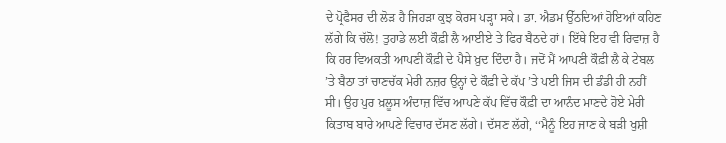ਦੇ ਪ੍ਰੋਫੈਸਰ ਦੀ ਲੋੜ ਹੈ ਜਿਹੜਾ ਕੁਝ ਕੋਰਸ ਪੜ੍ਹਾ ਸਕੇ। ਡਾ. ਐਡਮ ਉੱਠਦਿਆਂ ਹੋਇਆਂ ਕਹਿਣ ਲੱਗੇ ਕਿ ਚੱਲੋ! ਤੁਹਾਡੇ ਲਈ ਕੌਫ਼ੀ ਲੈ ਆਈਏ ਤੇ ਫਿਰ ਬੈਠਦੇ ਹਾਂ। ਇੱਥੇ ਇਹ ਵੀ ਰਿਵਾਜ਼ ਹੈ ਕਿ ਹਰ ਵਿਅਕਤੀ ਆਪਣੀ ਕੌਫ਼ੀ ਦੇ ਪੈਸੇ ਖ਼ੁਦ ਦਿੰਦਾ ਹੈ। ਜਦੋਂ ਮੈਂ ਆਪਣੀ ਕੌਫ਼ੀ ਲੈ ਕੇ ਟੇਬਲ ’ਤੇ ਬੈਠਾ ਤਾਂ ਚਾਣਚੱਕ ਮੇਰੀ ਨਜ਼ਰ ਉਨ੍ਹਾਂ ਦੇ ਕੌਫ਼ੀ ਦੇ ਕੱਪ ’ਤੇ ਪਈ ਜਿਸ ਦੀ ਡੰਡੀ ਹੀ ਨਹੀਂ ਸੀ। ਉਹ ਪੁਰ ਖ਼ਲੂਸ ਅੰਦਾਜ਼ ਵਿੱਚ ਆਪਣੇ ਕੱਪ ਵਿੱਚ ਕੌਫ਼ੀ ਦਾ ਆਨੰਦ ਮਾਣਦੇ ਹੋਏ ਮੇਰੀ ਕਿਤਾਬ ਬਾਰੇ ਆਪਣੇ ਵਿਚਾਰ ਦੱਸਣ ਲੱਗੇ। ਦੱਸਣ ਲੱਗੇ, ‘‘ਮੈਨੂੰ ਇਹ ਜਾਣ ਕੇ ਬੜੀ ਖੁਸ਼ੀ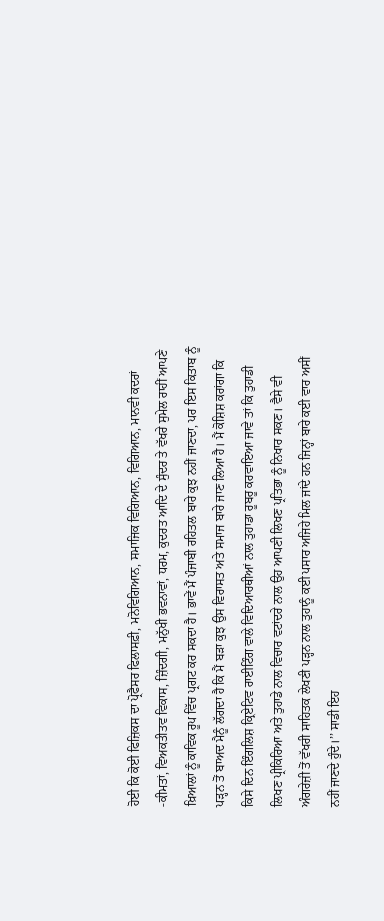ਹੋਈ ਕਿ ਕੋਈ ਫਿਜ਼ਿਕਸ ਦਾ ਪ੍ਰੋਫੈਸਰ ਫਿਲਾਸਫ਼ੀ, ਮਨੋਵਿਗਿਆਨ, ਸਮਾਜਿਕ ਵਿਗਿਆਨ, ਵਿਗਿਆਨ, ਮਾਨਵੀ ਕਦਰਾਂ -ਕੀਮਤਾਂ, ਵਿਅਕਤੀਤਵ ਵਿਕਾਸ, ਜ਼ਿੰਦਗੀ, ਮਨੁੱਖੀ ਭਵਨਾਵਾਂ, ਧਰਮ, ਕੁਦਰਤ ਆਦਿ ਦੇ ਸੁੰਦਰ ਤੇ ਵੱਖਰੇ ਸੁਮੇਲ ਰਾਹੀਂ ਆਪਣੇ ਖ਼ਿਆਲਾਂ ਨੂੰ ਕਾਵਿਕ ਰੂਪ ਵਿੱਚ ਪ੍ਰਗਟ ਕਰ ਸਕਦਾ ਹੈ। ਭਾਵੇਂ ਮੈਂ ਪੰਜਾਬੀ ਰਹਿਤਲ ਬਾਰੇ ਕੁਝ ਨਹੀਂ ਜਾਣਦਾ, ਪਰ ਇਸ ਕਿਤਾਬ ਨੂੰ ਪੜ੍ਹਨ ਤੋਂ ਬਾਅਦ ਮੈਨੂੰ ਲੱਗਦਾ ਹੈ ਕਿ ਮੈਂ ਬੜਾ ਕੁਝ ਉਸ ਵਿਰਾਸਤ ਅਤੇ ਸਮਾਜ ਬਾਰੇ ਜਾਣ ਲਿਆ ਹੈ। ਮੈਂ ਕੋਸ਼ਿਸ਼ ਕਰਾਂਗਾ ਕਿ ਕਿਸੇ ਦਿਨ ਇੰਗਲਿਸ਼ ਕ੍ਰਿਏਟਿਵ ਰਾਈਟਿੰਗ ਵਾਲੇ ਵਿਦਿਆਰਥੀਆਂ ਨਾਲ ਤੁਹਾਡਾ ਰੂਬਰੂ ਕਰਵਾਇਆ ਜਾਵੇ ਤਾਂ ਕਿ ਤੁਹਾਡੀ ਲਿਖਣ ਪ੍ਰੀਕਿਰਿਆ ਅਤੇ ਤੁਹਾਡੇ ਨਾਲ ਵਿਚਾਰ ਵਟਾਂਦਰੇ ਨਾਲ ਉਹ ਆਪਣੀ ਲਿਖਣ ਪ੍ਰਤਿਭਾ ਨੂੰ ਨਿਖਾਰ ਸਕਣ। ਵੈਸੇ ਵੀ ਅੰਗਰੇਜ਼ੀ ਤੋਂ ਵੱਖਰੀ ਸਾਹਿਤਕ ਲੇਖਣੀ ਪੜ੍ਹਨ ਨਾਲ ਤੁਹਾਨੂੰ ਕਈ ਪਸਾਰ ਅਜਿਹੇ ਮਿਲ ਜਾਂਦੇ ਹਨ ਜਿਨ੍ਹਾਂ ਬਾਰੇ ਕਈ ਵਾਰ ਅਸੀਂ ਨਹੀਂ ਜਾਣਦੇ ਹੁੰਦੇ।’’ ਸਾਡੀ ਇਹ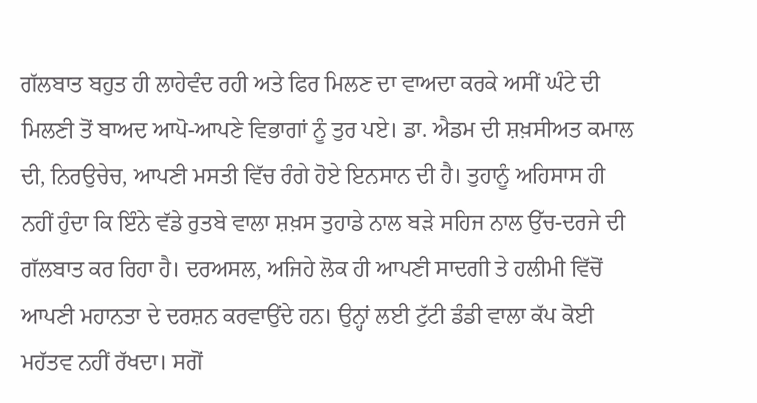ਗੱਲਬਾਤ ਬਹੁਤ ਹੀ ਲਾਹੇਵੰਦ ਰਹੀ ਅਤੇ ਫਿਰ ਮਿਲਣ ਦਾ ਵਾਅਦਾ ਕਰਕੇ ਅਸੀਂ ਘੰਟੇ ਦੀ ਮਿਲਣੀ ਤੋਂ ਬਾਅਦ ਆਪੋ-ਆਪਣੇ ਵਿਭਾਗਾਂ ਨੂੰ ਤੁਰ ਪਏ। ਡਾ. ਐਡਮ ਦੀ ਸ਼ਖ਼ਸੀਅਤ ਕਮਾਲ ਦੀ, ਨਿਰਉਚੇਚ, ਆਪਣੀ ਮਸਤੀ ਵਿੱਚ ਰੰਗੇ ਹੋਏ ਇਨਸਾਨ ਦੀ ਹੈ। ਤੁਹਾਨੂੰ ਅਹਿਸਾਸ ਹੀ ਨਹੀਂ ਹੁੰਦਾ ਕਿ ਇੰਨੇ ਵੱਡੇ ਰੁਤਬੇ ਵਾਲਾ ਸ਼ਖ਼ਸ ਤੁਹਾਡੇ ਨਾਲ ਬੜੇ ਸਹਿਜ ਨਾਲ ਉੱਚ-ਦਰਜੇ ਦੀ ਗੱਲਬਾਤ ਕਰ ਰਿਹਾ ਹੈ। ਦਰਅਸਲ, ਅਜਿਹੇ ਲੋਕ ਹੀ ਆਪਣੀ ਸਾਦਗੀ ਤੇ ਹਲੀਮੀ ਵਿੱਚੋਂ ਆਪਣੀ ਮਹਾਨਤਾ ਦੇ ਦਰਸ਼ਨ ਕਰਵਾਉਂਦੇ ਹਨ। ਉਨ੍ਹਾਂ ਲਈ ਟੁੱਟੀ ਡੰਡੀ ਵਾਲਾ ਕੱਪ ਕੋਈ ਮਹੱਤਵ ਨਹੀਂ ਰੱਖਦਾ। ਸਗੋਂ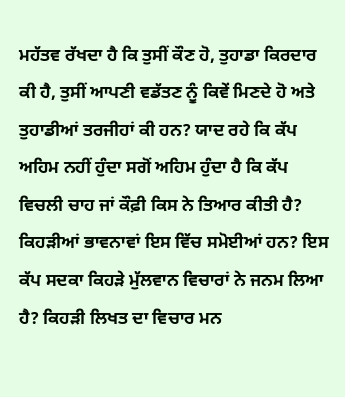ਮਹੱਤਵ ਰੱਖਦਾ ਹੈ ਕਿ ਤੁਸੀਂ ਕੌਣ ਹੋ, ਤੁਹਾਡਾ ਕਿਰਦਾਰ ਕੀ ਹੈ, ਤੁਸੀਂ ਆਪਣੀ ਵਡੱਤਣ ਨੂੰ ਕਿਵੇਂ ਮਿਣਦੇ ਹੋ ਅਤੇ ਤੁਹਾਡੀਆਂ ਤਰਜੀਹਾਂ ਕੀ ਹਨ? ਯਾਦ ਰਹੇ ਕਿ ਕੱਪ ਅਹਿਮ ਨਹੀਂ ਹੁੰਦਾ ਸਗੋਂ ਅਹਿਮ ਹੁੰਦਾ ਹੈ ਕਿ ਕੱਪ ਵਿਚਲੀ ਚਾਹ ਜਾਂ ਕੌਫ਼ੀ ਕਿਸ ਨੇ ਤਿਆਰ ਕੀਤੀ ਹੈ? ਕਿਹੜੀਆਂ ਭਾਵਨਾਵਾਂ ਇਸ ਵਿੱਚ ਸਮੋਈਆਂ ਹਨ? ਇਸ ਕੱਪ ਸਦਕਾ ਕਿਹੜੇ ਮੁੱਲਵਾਨ ਵਿਚਾਰਾਂ ਨੇ ਜਨਮ ਲਿਆ ਹੈ? ਕਿਹੜੀ ਲਿਖਤ ਦਾ ਵਿਚਾਰ ਮਨ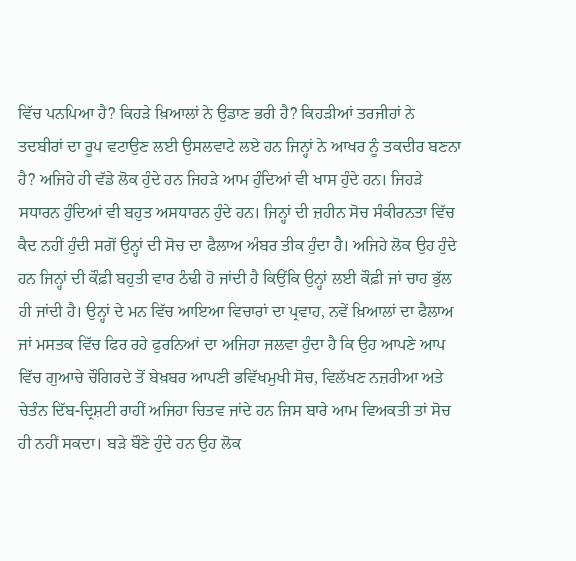ਵਿੱਚ ਪਨਪਿਆ ਹੈ? ਕਿਹੜੇ ਖ਼ਿਆਲਾਂ ਨੇ ਉਡਾਣ ਭਰੀ ਹੈ? ਕਿਹੜੀਆਂ ਤਰਜੀਹਾਂ ਨੇ ਤਦਬੀਰਾਂ ਦਾ ਰੂਪ ਵਟਾਉਣ ਲਈ ਉਸਲਵਾਟੇ ਲਏ ਹਨ ਜਿਨ੍ਹਾਂ ਨੇ ਆਖਰ ਨੂੰ ਤਕਦੀਰ ਬਣਨਾ ਹੈ? ਅਜਿਹੇ ਹੀ ਵੱਡੇ ਲੋਕ ਹੁੰਦੇ ਹਨ ਜਿਹੜੇ ਆਮ ਹੁੰਦਿਆਂ ਵੀ ਖਾਸ ਹੁੰਦੇ ਹਨ। ਜਿਹੜੇ ਸਧਾਰਨ ਹੁੰਦਿਆਂ ਵੀ ਬਹੁਤ ਅਸਧਾਰਨ ਹੁੰਦੇ ਹਨ। ਜਿਨ੍ਹਾਂ ਦੀ ਜ਼ਹੀਨ ਸੋਚ ਸੰਕੀਰਨਤਾ ਵਿੱਚ ਕੈਦ ਨਹੀਂ ਹੁੰਦੀ ਸਗੋਂ ਉਨ੍ਹਾਂ ਦੀ ਸੋਚ ਦਾ ਫੈਲਾਅ ਅੰਬਰ ਤੀਕ ਹੁੰਦਾ ਹੈ। ਅਜਿਹੇ ਲੋਕ ਉਹ ਹੁੰਦੇ ਹਨ ਜਿਨ੍ਹਾਂ ਦੀ ਕੌਫ਼ੀ ਬਹੁਤੀ ਵਾਰ ਠੰਢੀ ਹੋ ਜਾਂਦੀ ਹੈ ਕਿਉਂਕਿ ਉਨ੍ਹਾਂ ਲਈ ਕੌਫ਼ੀ ਜਾਂ ਚਾਹ ਭੁੱਲ ਹੀ ਜਾਂਦੀ ਹੈ। ਉਨ੍ਹਾਂ ਦੇ ਮਨ ਵਿੱਚ ਆਇਆ ਵਿਚਾਰਾਂ ਦਾ ਪ੍ਰਵਾਹ, ਨਵੇਂ ਖ਼ਿਆਲਾਂ ਦਾ ਫੈਲਾਅ ਜਾਂ ਮਸਤਕ ਵਿੱਚ ਫਿਰ ਰਹੇ ਫੁਰਨਿਆਂ ਦਾ ਅਜਿਹਾ ਜਲਵਾ ਹੁੰਦਾ ਹੈ ਕਿ ਉਹ ਆਪਣੇ ਆਪ ਵਿੱਚ ਗੁਆਚੇ ਚੌਗਿਰਦੇ ਤੋਂ ਬੇਖ਼ਬਰ ਆਪਣੀ ਭਵਿੱਖਮੁਖੀ ਸੋਚ, ਵਿਲੱਖਣ ਨਜ਼ਰੀਆ ਅਤੇ ਚੇਤੰਨ ਦਿੱਬ-ਦ੍ਰਿਸ਼ਟੀ ਰਾਹੀਂ ਅਜਿਹਾ ਚਿਤਵ ਜਾਂਦੇ ਹਨ ਜਿਸ ਬਾਰੇ ਆਮ ਵਿਅਕਤੀ ਤਾਂ ਸੋਚ ਹੀ ਨਹੀਂ ਸਕਦਾ। ਬੜੇ ਬੌਣੇ ਹੁੰਦੇ ਹਨ ਉਹ ਲੋਕ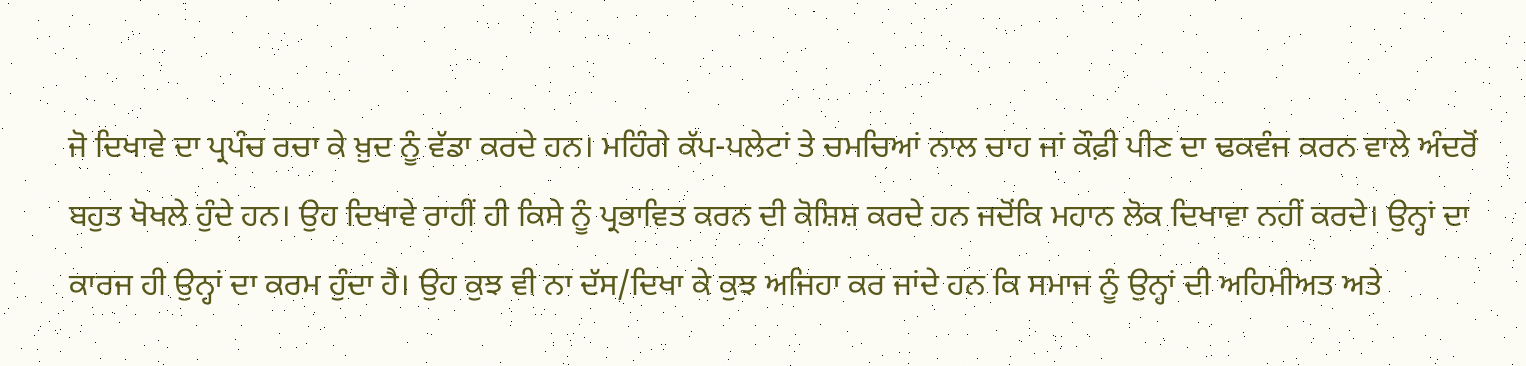ਜੋ ਦਿਖਾਵੇ ਦਾ ਪ੍ਰਪੰਚ ਰਚਾ ਕੇ ਖ਼ੁਦ ਨੂੰ ਵੱਡਾ ਕਰਦੇ ਹਨ। ਮਹਿੰਗੇ ਕੱਪ-ਪਲੇਟਾਂ ਤੇ ਚਮਚਿਆਂ ਨਾਲ ਚਾਹ ਜਾਂ ਕੌਫ਼ੀ ਪੀਣ ਦਾ ਢਕਵੰਜ ਕਰਨ ਵਾਲੇ ਅੰਦਰੋਂ ਬਹੁਤ ਖੋਖਲੇ ਹੁੰਦੇ ਹਨ। ਉਹ ਦਿਖਾਵੇ ਰਾਹੀਂ ਹੀ ਕਿਸੇ ਨੂੰ ਪ੍ਰਭਾਵਿਤ ਕਰਨ ਦੀ ਕੋਸ਼ਿਸ਼ ਕਰਦੇ ਹਨ ਜਦੋਂਕਿ ਮਹਾਨ ਲੋਕ ਦਿਖਾਵਾ ਨਹੀਂ ਕਰਦੇ। ਉਨ੍ਹਾਂ ਦਾ ਕਾਰਜ ਹੀ ਉਨ੍ਹਾਂ ਦਾ ਕਰਮ ਹੁੰਦਾ ਹੈ। ਉਹ ਕੁਝ ਵੀ ਨਾ ਦੱਸ/ਦਿਖਾ ਕੇ ਕੁਝ ਅਜਿਹਾ ਕਰ ਜਾਂਦੇ ਹਨ ਕਿ ਸਮਾਜ ਨੂੰ ਉਨ੍ਹਾਂ ਦੀ ਅਹਿਮੀਅਤ ਅਤੇ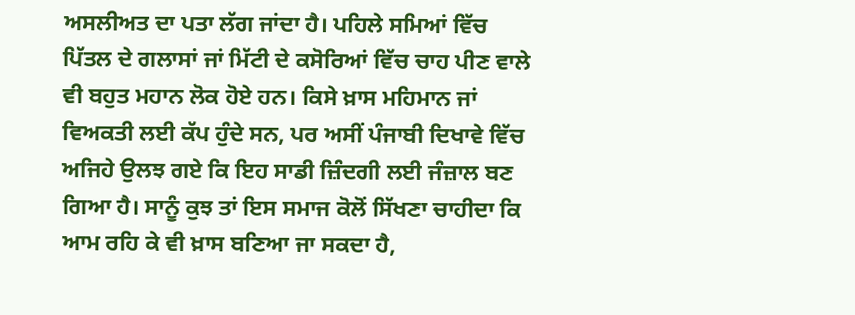ਅਸਲੀਅਤ ਦਾ ਪਤਾ ਲੱਗ ਜਾਂਦਾ ਹੈ। ਪਹਿਲੇ ਸਮਿਆਂ ਵਿੱਚ ਪਿੱਤਲ ਦੇ ਗਲਾਸਾਂ ਜਾਂ ਮਿੱਟੀ ਦੇ ਕਸੋਰਿਆਂ ਵਿੱਚ ਚਾਹ ਪੀਣ ਵਾਲੇ ਵੀ ਬਹੁਤ ਮਹਾਨ ਲੋਕ ਹੋਏ ਹਨ। ਕਿਸੇ ਖ਼ਾਸ ਮਹਿਮਾਨ ਜਾਂ ਵਿਅਕਤੀ ਲਈ ਕੱਪ ਹੁੰਦੇ ਸਨ, ਪਰ ਅਸੀਂ ਪੰਜਾਬੀ ਦਿਖਾਵੇ ਵਿੱਚ ਅਜਿਹੇ ਉਲਝ ਗਏ ਕਿ ਇਹ ਸਾਡੀ ਜ਼ਿੰਦਗੀ ਲਈ ਜੰਜ਼ਾਲ ਬਣ ਗਿਆ ਹੈ। ਸਾਨੂੰ ਕੁਝ ਤਾਂ ਇਸ ਸਮਾਜ ਕੋਲੋਂ ਸਿੱਖਣਾ ਚਾਹੀਦਾ ਕਿ ਆਮ ਰਹਿ ਕੇ ਵੀ ਖ਼ਾਸ ਬਣਿਆ ਜਾ ਸਕਦਾ ਹੈ,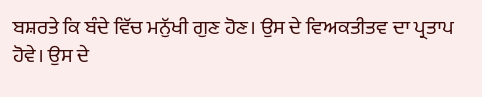ਬਸ਼ਰਤੇ ਕਿ ਬੰਦੇ ਵਿੱਚ ਮਨੁੱਖੀ ਗੁਣ ਹੋਣ। ਉਸ ਦੇ ਵਿਅਕਤੀਤਵ ਦਾ ਪ੍ਰਤਾਪ ਹੋਵੇ। ਉਸ ਦੇ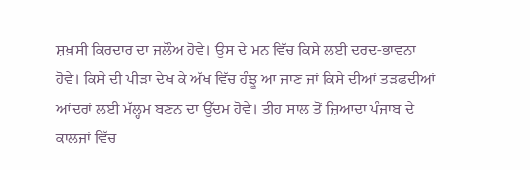ਸ਼ਖ਼ਸੀ ਕਿਰਦਾਰ ਦਾ ਜਲੌਅ ਹੋਵੇ। ਉਸ ਦੇ ਮਨ ਵਿੱਚ ਕਿਸੇ ਲਈ ਦਰਦ-ਭਾਵਨਾ ਹੋਵੇ। ਕਿਸੇ ਦੀ ਪੀੜਾ ਦੇਖ ਕੇ ਅੱਖ ਵਿੱਚ ਹੰਝੂ ਆ ਜਾਣ ਜਾਂ ਕਿਸੇ ਦੀਆਂ ਤੜਫਦੀਆਂ ਆਂਦਰਾਂ ਲਈ ਮੱਲ੍ਹਮ ਬਣਨ ਦਾ ਉੱਦਮ ਹੋਵੇ। ਤੀਹ ਸਾਲ ਤੋਂ ਜ਼ਿਆਦਾ ਪੰਜਾਬ ਦੇ ਕਾਲਜਾਂ ਵਿੱਚ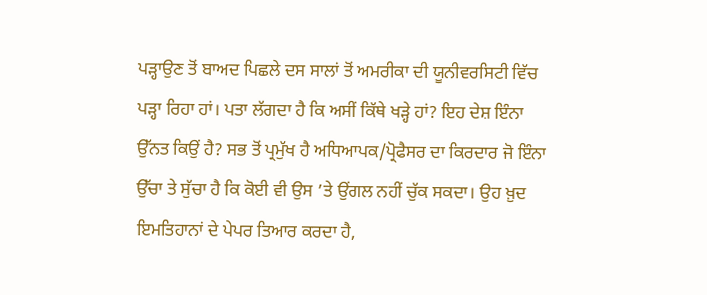ਪੜ੍ਹਾਉਣ ਤੋਂ ਬਾਅਦ ਪਿਛਲੇ ਦਸ ਸਾਲਾਂ ਤੋਂ ਅਮਰੀਕਾ ਦੀ ਯੂਨੀਵਰਸਿਟੀ ਵਿੱਚ ਪੜ੍ਹਾ ਰਿਹਾ ਹਾਂ। ਪਤਾ ਲੱਗਦਾ ਹੈ ਕਿ ਅਸੀਂ ਕਿੱਥੇ ਖੜ੍ਹੇ ਹਾਂ? ਇਹ ਦੇਸ਼ ਇੰਨਾ ਉੱਨਤ ਕਿਉਂ ਹੈ? ਸਭ ਤੋਂ ਪ੍ਰਮੁੱਖ ਹੈ ਅਧਿਆਪਕ/ਪ੍ਰੋਫੈਸਰ ਦਾ ਕਿਰਦਾਰ ਜੋ ਇੰਨਾ ਉੱਚਾ ਤੇ ਸੁੱਚਾ ਹੈ ਕਿ ਕੋਈ ਵੀ ਉਸ ’ਤੇ ਉਂਗਲ ਨਹੀਂ ਚੁੱਕ ਸਕਦਾ। ਉਹ ਖ਼ੁਦ ਇਮਤਿਹਾਨਾਂ ਦੇ ਪੇਪਰ ਤਿਆਰ ਕਰਦਾ ਹੈ,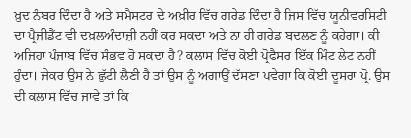ਖ਼ੁਦ ਨੰਬਰ ਦਿੰਦਾ ਹੈ ਅਤੇ ਸਮੈਸਟਰ ਦੇ ਅਖ਼ੀਰ ਵਿੱਚ ਗਰੇਡ ਦਿੰਦਾ ਹੈ ਜਿਸ ਵਿੱਚ ਯੂਨੀਵਰਸਿਟੀ ਦਾ ਪ੍ਰੈਜੀਡੈਂਟ ਵੀ ਦਖ਼ਲਅੰਦਾਜ਼ੀ ਨਹੀਂ ਕਰ ਸਕਦਾ ਅਤੇ ਨਾ ਹੀ ਗਰੇਡ ਬਦਲਣ ਨੂੰ ਕਹੇਗਾ। ਕੀ ਅਜਿਹਾ ਪੰਜਾਬ ਵਿੱਚ ਸੰਭਵ ਹੋ ਸਕਦਾ ਹੈ? ਕਲਾਸ ਵਿੱਚ ਕੋਈ ਪ੍ਰੋਫੈਸਰ ਇੱਕ ਮਿੰਟ ਲੇਟ ਨਹੀਂ ਹੁੰਦਾ। ਜੇਕਰ ਉਸ ਨੇ ਛੁੱਟੀ ਲੈਣੀ ਹੈ ਤਾਂ ਉਸ ਨੂੰ ਅਗਾਉਂ ਦੱਸਣਾ ਪਵੇਗਾ ਕਿ ਕੋਈ ਦੂਸਰਾ ਪ੍ਰੋ. ਉਸ ਦੀ ਕਲਾਸ ਵਿੱਚ ਜਾਵੇ ਤਾਂ ਕਿ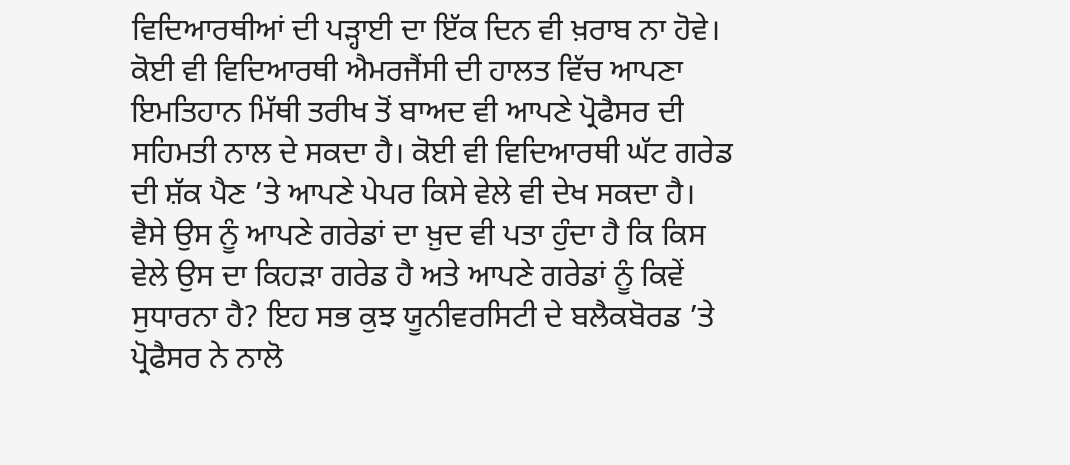ਵਿਦਿਆਰਥੀਆਂ ਦੀ ਪੜ੍ਹਾਈ ਦਾ ਇੱਕ ਦਿਨ ਵੀ ਖ਼ਰਾਬ ਨਾ ਹੋਵੇ। ਕੋਈ ਵੀ ਵਿਦਿਆਰਥੀ ਐਮਰਜੈਂਸੀ ਦੀ ਹਾਲਤ ਵਿੱਚ ਆਪਣਾ ਇਮਤਿਹਾਨ ਮਿੱਥੀ ਤਰੀਖ ਤੋਂ ਬਾਅਦ ਵੀ ਆਪਣੇ ਪ੍ਰੋਫੈਸਰ ਦੀ ਸਹਿਮਤੀ ਨਾਲ ਦੇ ਸਕਦਾ ਹੈ। ਕੋਈ ਵੀ ਵਿਦਿਆਰਥੀ ਘੱਟ ਗਰੇਡ ਦੀ ਸ਼ੱਕ ਪੈਣ ’ਤੇ ਆਪਣੇ ਪੇਪਰ ਕਿਸੇ ਵੇਲੇ ਵੀ ਦੇਖ ਸਕਦਾ ਹੈ। ਵੈਸੇ ਉਸ ਨੂੰ ਆਪਣੇ ਗਰੇਡਾਂ ਦਾ ਖ਼ੁਦ ਵੀ ਪਤਾ ਹੁੰਦਾ ਹੈ ਕਿ ਕਿਸ ਵੇਲੇ ਉਸ ਦਾ ਕਿਹੜਾ ਗਰੇਡ ਹੈ ਅਤੇ ਆਪਣੇ ਗਰੇਡਾਂ ਨੂੰ ਕਿਵੇਂ ਸੁਧਾਰਨਾ ਹੈ? ਇਹ ਸਭ ਕੁਝ ਯੂਨੀਵਰਸਿਟੀ ਦੇ ਬਲੈਕਬੋਰਡ ’ਤੇ ਪ੍ਰੋਫੈਸਰ ਨੇ ਨਾਲੋ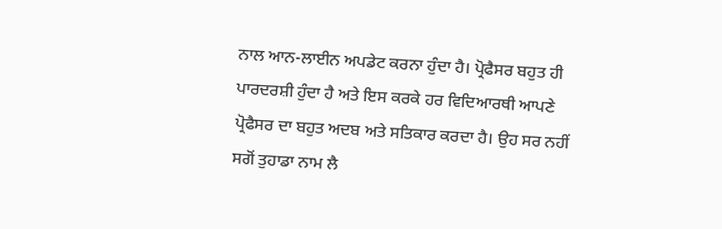ਨਾਲ ਆਨ-ਲਾਈਨ ਅਪਡੇਟ ਕਰਨਾ ਹੁੰਦਾ ਹੈ। ਪ੍ਰੋਫੈਸਰ ਬਹੁਤ ਹੀ ਪਾਰਦਰਸ਼ੀ ਹੁੰਦਾ ਹੈ ਅਤੇ ਇਸ ਕਰਕੇ ਹਰ ਵਿਦਿਆਰਥੀ ਆਪਣੇ ਪ੍ਰੋਫੈਸਰ ਦਾ ਬਹੁਤ ਅਦਬ ਅਤੇ ਸਤਿਕਾਰ ਕਰਦਾ ਹੈ। ਉਹ ਸਰ ਨਹੀਂ ਸਗੋਂ ਤੁਹਾਡਾ ਨਾਮ ਲੈ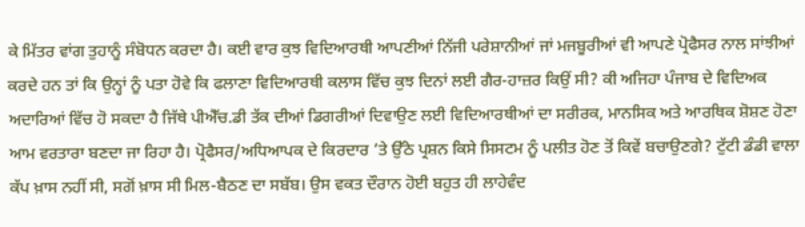ਕੇ ਮਿੱਤਰ ਵਾਂਗ ਤੁਹਾਨੂੰ ਸੰਬੋਧਨ ਕਰਦਾ ਹੈ। ਕਈ ਵਾਰ ਕੁਝ ਵਿਦਿਆਰਥੀ ਆਪਣੀਆਂ ਨਿੱਜੀ ਪਰੇਸ਼ਾਨੀਆਂ ਜਾਂ ਮਜਬੂਰੀਆਂ ਵੀ ਆਪਣੇ ਪ੍ਰੋਫੈਸਰ ਨਾਲ ਸਾਂਝੀਆਂ ਕਰਦੇ ਹਨ ਤਾਂ ਕਿ ਉਨ੍ਹਾਂ ਨੂੰ ਪਤਾ ਹੋਵੇ ਕਿ ਫਲਾਣਾ ਵਿਦਿਆਰਥੀ ਕਲਾਸ ਵਿੱਚ ਕੁਝ ਦਿਨਾਂ ਲਈ ਗੈਰ-ਹਾਜ਼ਰ ਕਿਉਂ ਸੀ? ਕੀ ਅਜਿਹਾ ਪੰਜਾਬ ਦੇ ਵਿਦਿਅਕ ਅਦਾਰਿਆਂ ਵਿੱਚ ਹੋ ਸਕਦਾ ਹੈ ਜਿੱਥੇ ਪੀਐੱਚ.ਡੀ ਤੱਕ ਦੀਆਂ ਡਿਗਰੀਆਂ ਦਿਵਾਉਣ ਲਈ ਵਿਦਿਆਰਥੀਆਂ ਦਾ ਸਰੀਰਕ, ਮਾਨਸਿਕ ਅਤੇ ਆਰਥਿਕ ਸ਼ੋਸ਼ਣ ਹੋਣਾ ਆਮ ਵਰਤਾਰਾ ਬਣਦਾ ਜਾ ਰਿਹਾ ਹੈ। ਪ੍ਰੋਫੈਸਰ/ਅਧਿਆਪਕ ਦੇ ਕਿਰਦਾਰ ’ਤੇ ਉੱਠੇ ਪ੍ਰਸ਼ਨ ਕਿਸੇ ਸਿਸਟਮ ਨੂੰ ਪਲੀਤ ਹੋਣ ਤੋਂ ਕਿਵੇਂ ਬਚਾਉਣਗੇ? ਟੁੱਟੀ ਡੰਡੀ ਵਾਲਾ ਕੱਪ ਖ਼ਾਸ ਨਹੀਂ ਸੀ, ਸਗੋਂ ਖ਼ਾਸ ਸੀ ਮਿਲ-ਬੈਠਣ ਦਾ ਸਬੱਬ। ਉਸ ਵਕਤ ਦੌਰਾਨ ਹੋਈ ਬਹੁਤ ਹੀ ਲਾਹੇਵੰਦ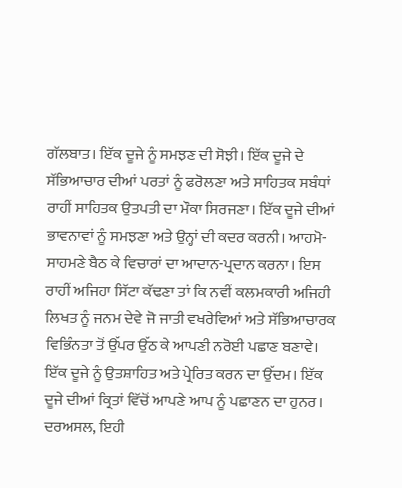ਗੱਲਬਾਤ। ਇੱਕ ਦੂਜੇ ਨੂੰ ਸਮਝਣ ਦੀ ਸੋਝੀ। ਇੱਕ ਦੂਜੇ ਦੇ ਸੱਭਿਆਚਾਰ ਦੀਆਂ ਪਰਤਾਂ ਨੂੰ ਫਰੋਲਣਾ ਅਤੇ ਸਾਹਿਤਕ ਸਬੰਧਾਂ ਰਾਹੀਂ ਸਾਹਿਤਕ ਉਤਪਤੀ ਦਾ ਮੌਕਾ ਸਿਰਜਣਾ। ਇੱਕ ਦੂਜੇ ਦੀਆਂ ਭਾਵਨਾਵਾਂ ਨੂੰ ਸਮਝਣਾ ਅਤੇ ਉਨ੍ਹਾਂ ਦੀ ਕਦਰ ਕਰਨੀ। ਆਹਮੋ-ਸਾਹਮਣੇ ਬੈਠ ਕੇ ਵਿਚਾਰਾਂ ਦਾ ਆਦਾਨ-ਪ੍ਰਦਾਨ ਕਰਨਾ। ਇਸ ਰਾਹੀਂ ਅਜਿਹਾ ਸਿੱਟਾ ਕੱਢਣਾ ਤਾਂ ਕਿ ਨਵੀਂ ਕਲਮਕਾਰੀ ਅਜਿਹੀ ਲਿਖਤ ਨੂੰ ਜਨਮ ਦੇਵੇ ਜੋ ਜਾਤੀ ਵਖਰੇਵਿਆਂ ਅਤੇ ਸੱਭਿਆਚਾਰਕ ਵਿਭਿੰਨਤਾ ਤੋਂ ਉੱਪਰ ਉੱਠ ਕੇ ਆਪਣੀ ਨਰੋਈ ਪਛਾਣ ਬਣਾਵੇ। ਇੱਕ ਦੂਜੇ ਨੂੰ ਉਤਸ਼ਾਹਿਤ ਅਤੇ ਪ੍ਰੇਰਿਤ ਕਰਨ ਦਾ ਉੱਦਮ। ਇੱਕ ਦੂਜੇ ਦੀਆਂ ਕ੍ਰਿਤਾਂ ਵਿੱਚੋਂ ਆਪਣੇ ਆਪ ਨੂੰ ਪਛਾਣਨ ਦਾ ਹੁਨਰ। ਦਰਅਸਲ, ਇਹੀ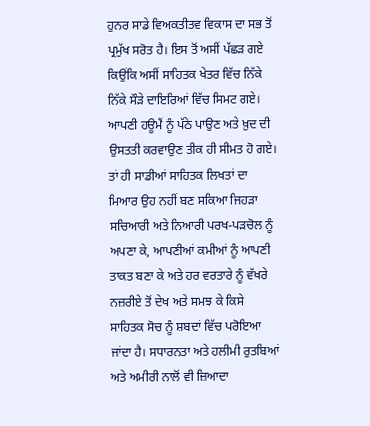ਹੁਨਰ ਸਾਡੇ ਵਿਅਕਤੀਤਵ ਵਿਕਾਸ ਦਾ ਸਭ ਤੋਂ ਪ੍ਰਮੁੱਖ ਸਰੋਤ ਹੈ। ਇਸ ਤੋਂ ਅਸੀਂ ਪੱਛੜ ਗਏ ਕਿਉਂਕਿ ਅਸੀਂ ਸਾਹਿਤਕ ਖੇਤਰ ਵਿੱਚ ਨਿੱਕੇ ਨਿੱਕੇ ਸੌੜੇ ਦਾਇਰਿਆਂ ਵਿੱਚ ਸਿਮਟ ਗਏ। ਆਪਣੀ ਹਊਮੈਂ ਨੂੰ ਪੱਠੇ ਪਾਉਣ ਅਤੇ ਖ਼ੁਦ ਦੀ ਉਸਤਤੀ ਕਰਵਾਉਣ ਤੀਕ ਹੀ ਸੀਮਤ ਹੋ ਗਏ। ਤਾਂ ਹੀ ਸਾਡੀਆਂ ਸਾਹਿਤਕ ਲਿਖਤਾਂ ਦਾ ਮਿਆਰ ਉਹ ਨਹੀਂ ਬਣ ਸਕਿਆ ਜਿਹੜਾ ਸਚਿਆਰੀ ਅਤੇ ਨਿਆਰੀ ਪਰਖ-ਪੜਚੋਲ ਨੂੰ ਅਪਣਾ ਕੇ, ਆਪਣੀਆਂ ਕਮੀਆਂ ਨੂੰ ਆਪਣੀ ਤਾਕਤ ਬਣਾ ਕੇ ਅਤੇ ਹਰ ਵਰਤਾਰੇ ਨੂੰ ਵੱਖਰੇ ਨਜ਼ਰੀਏ ਤੋਂ ਦੇਖ ਅਤੇ ਸਮਝ ਕੇ ਕਿਸੇ ਸਾਹਿਤਕ ਸੋਚ ਨੂੰ ਸ਼ਬਦਾਂ ਵਿੱਚ ਪਰੋਇਆ ਜਾਂਦਾ ਹੈ। ਸਧਾਰਨਤਾ ਅਤੇ ਹਲੀਮੀ ਰੁਤਬਿਆਂ ਅਤੇ ਅਮੀਰੀ ਨਾਲੋਂ ਵੀ ਜ਼ਿਆਦਾ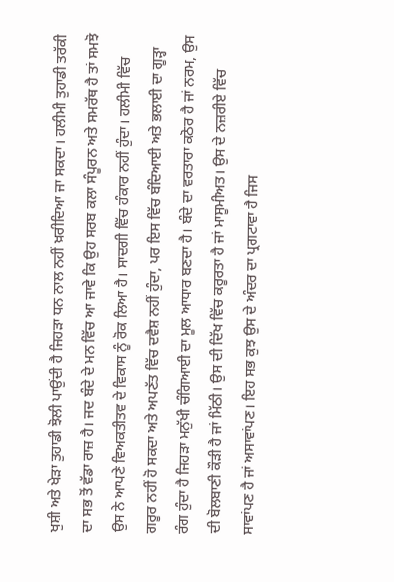ਖੁਸ਼ੀ ਅਤੇ ਖੇੜਾ ਤੁਹਾਡੀ ਝੋਲੀ ਪਾਉਂਦੀ ਹੈ ਜਿਹੜਾ ਧਨ ਨਾਲ ਨਹੀਂ ਖ਼ਰੀਦਿਆ ਜਾ ਸਕਦਾ। ਹਲੀਮੀ ਤੁਹਾਡੀ ਤਰੱਕੀ ਦਾ ਸਭ ਤੋਂ ਵੱਡਾ ਰਾਜ਼ ਹੈ। ਜਦ ਬੰਦੇ ਦੇ ਮਨ ਵਿੱਚ ਆ ਜਾਵੇ ਕਿ ਉਹ ਸਰਬ ਕਲਾ ਸੰਪੂਰਨ ਅਤੇ ਸਮਰੱਥ ਹੈ ਤਾਂ ਸਮਝੋ ਉਸ ਨੇ ਆਪਣੇ ਵਿਅਕਤੀਤਵ ਦੇ ਵਿਕਾਸ ਨੂੰ ਰੋਕ ਲਿਆ ਹੈ। ਸਾਦਗੀ ਵਿੱਚ ਹੰਕਾਰ ਨਹੀਂ ਹੁੰਦਾ। ਹਲੀਮੀ ਵਿੱਚ ਗਰੂਰ ਨਹੀਂ ਹੋ ਸਕਦਾ ਅਤੇ ਅਪਣੱਤ ਵਿੱਚ ਦਵੈਸ਼ ਨਹੀਂ ਹੁੰਦਾ, ਪਰ ਇਸ ਵਿੱਚ ਬੰਦਿਆਈ ਅਤੇ ਭਲਾਈ ਦਾ ਗੂੜ੍ਹਾ ਰੰਗ ਹੁੰਦਾ ਹੈ ਜਿਹੜਾ ਮਨੁੱਖੀ ਚੰਗਿਆਈ ਦਾ ਮੂਲ ਆਧਾਰ ਬਣਦਾ ਹੈ। ਬੰਦੇ ਦਾ ਵਰਤਾਰਾ ਕਠੋਰ ਹੈ ਜਾਂ ਨਰਮ, ਉਸ ਦੀ ਬੋਲਬਾਣੀ ਕੌੜੀ ਹੈ ਜਾਂ ਮਿੱਠੀ। ਉਸ ਦੀ ਦਿੱਖ ਵਿੱਚ ਕਰੂਰਤਾ ਹੈ ਜਾਂ ਮਾਸੂਮੀਅਤ। ਉਸ ਦੇ ਨਜ਼ਰੀਏ ਵਿੱਚ ਸਾਵਾਂਪਣ ਹੈ ਜਾਂ ਅਸਾਵਾਂਪਣ। ਇਹ ਸਭ ਕੁਝ ਉਸ ਦੇ ਅੰਦਰ ਦਾ ਪ੍ਰਗਟਾਵਾ ਹੈ ਜਿਸ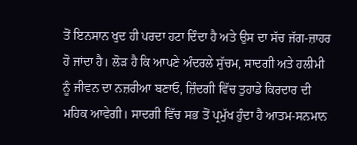ਤੋਂ ਇਨਸਾਨ ਖੁਦ ਹੀ ਪਰਦਾ ਹਟਾ ਦਿੰਦਾ ਹੈ ਅਤੇ ਉਸ ਦਾ ਸੱਚ ਜੱਗ-ਜ਼ਾਹਰ ਹੋ ਜਾਂਦਾ ਹੈ। ਲੋੜ ਹੈ ਕਿ ਆਪਣੇ ਅੰਦਰਲੇ ਸੁੱਚਮ, ਸਾਦਗੀ ਅਤੇ ਹਲੀਮੀ ਨੂੰ ਜੀਵਨ ਦਾ ਨਜ਼ਰੀਆ ਬਣਾਓ, ਜ਼ਿੰਦਗੀ ਵਿੱਚ ਤੁਹਾਡੇ ਕਿਰਦਾਰ ਦੀ ਮਹਿਕ ਆਵੇਗੀ। ਸਾਦਗੀ ਵਿੱਚ ਸਭ ਤੋਂ ਪ੍ਰਮੁੱਖ ਹੁੰਦਾ ਹੈ ਆਤਮ-ਸਨਮਾਨ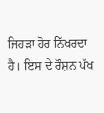ਜਿਹੜਾ ਹੋਰ ਨਿੱਖਰਦਾ ਹੈ। ਇਸ ਦੇ ਰੌਸ਼ਨ ਪੱਖ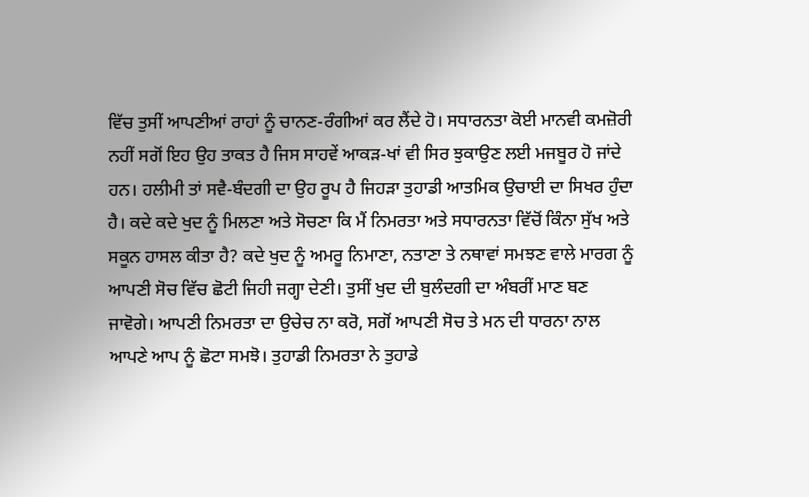ਵਿੱਚ ਤੁਸੀਂ ਆਪਣੀਆਂ ਰਾਹਾਂ ਨੂੰ ਚਾਨਣ-ਰੰਗੀਆਂ ਕਰ ਲੈਂਦੇ ਹੋ। ਸਧਾਰਨਤਾ ਕੋਈ ਮਾਨਵੀ ਕਮਜ਼ੋਰੀ ਨਹੀਂ ਸਗੋਂ ਇਹ ਉਹ ਤਾਕਤ ਹੈ ਜਿਸ ਸਾਹਵੇਂ ਆਕੜ-ਖਾਂ ਵੀ ਸਿਰ ਝੁਕਾਉਣ ਲਈ ਮਜਬੂਰ ਹੋ ਜਾਂਦੇ ਹਨ। ਹਲੀਮੀ ਤਾਂ ਸਵੈ-ਬੰਦਗੀ ਦਾ ਉਹ ਰੂਪ ਹੈ ਜਿਹੜਾ ਤੁਹਾਡੀ ਆਤਮਿਕ ਉਚਾਈ ਦਾ ਸਿਖਰ ਹੁੰਦਾ ਹੈ। ਕਦੇ ਕਦੇ ਖੁਦ ਨੂੰ ਮਿਲਣਾ ਅਤੇ ਸੋਚਣਾ ਕਿ ਮੈਂ ਨਿਮਰਤਾ ਅਤੇ ਸਧਾਰਨਤਾ ਵਿੱਚੋਂ ਕਿੰਨਾ ਸੁੱਖ ਅਤੇ ਸਕੂਨ ਹਾਸਲ ਕੀਤਾ ਹੈ? ਕਦੇ ਖੁਦ ਨੂੰ ਅਮਰੂ ਨਿਮਾਣਾ, ਨਤਾਣਾ ਤੇ ਨਥਾਵਾਂ ਸਮਝਣ ਵਾਲੇ ਮਾਰਗ ਨੂੰ ਆਪਣੀ ਸੋਚ ਵਿੱਚ ਛੋਟੀ ਜਿਹੀ ਜਗ੍ਹਾ ਦੇਣੀ। ਤੁਸੀਂ ਖੁਦ ਦੀ ਬੁਲੰਦਗੀ ਦਾ ਅੰਬਰੀਂ ਮਾਣ ਬਣ ਜਾਵੋਗੇ। ਆਪਣੀ ਨਿਮਰਤਾ ਦਾ ਉਚੇਚ ਨਾ ਕਰੋ, ਸਗੋਂ ਆਪਣੀ ਸੋਚ ਤੇ ਮਨ ਦੀ ਧਾਰਨਾ ਨਾਲ ਆਪਣੇ ਆਪ ਨੂੰ ਛੋਟਾ ਸਮਝੋ। ਤੁਹਾਡੀ ਨਿਮਰਤਾ ਨੇ ਤੁਹਾਡੇ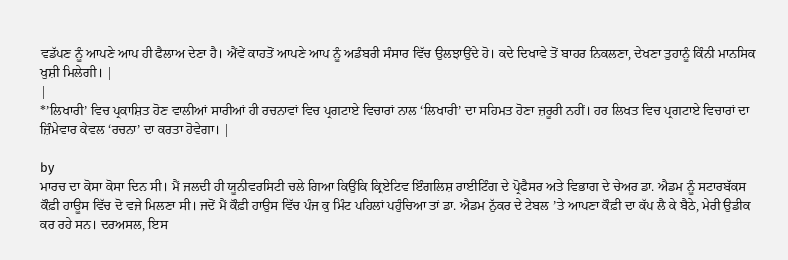ਵਡੱਪਣ ਨੂੰ ਆਪਣੇ ਆਪ ਹੀ ਫੈਲਾਅ ਦੇਣਾ ਹੈ। ਐਂਵੇਂ ਕਾਹਤੋਂ ਆਪਣੇ ਆਪ ਨੂੰ ਅਡੰਬਰੀ ਸੰਸਾਰ ਵਿੱਚ ਉਲਝਾਉਂਦੇ ਹੋ। ਕਦੇ ਦਿਖਾਵੇ ਤੋਂ ਬਾਹਰ ਨਿਕਲਣਾ, ਦੇਖਣਾ ਤੁਹਾਨੂੰ ਕਿੰਨੀ ਮਾਨਸਿਕ ਖੁਸ਼ੀ ਮਿਲੇਗੀ। |
|
*’ਲਿਖਾਰੀ’ ਵਿਚ ਪ੍ਰਕਾਸ਼ਿਤ ਹੋਣ ਵਾਲੀਆਂ ਸਾਰੀਆਂ ਹੀ ਰਚਨਾਵਾਂ ਵਿਚ ਪ੍ਰਗਟਾਏ ਵਿਚਾਰਾਂ ਨਾਲ ‘ਲਿਖਾਰੀ’ ਦਾ ਸਹਿਮਤ ਹੋਣਾ ਜ਼ਰੂਰੀ ਨਹੀਂ। ਹਰ ਲਿਖਤ ਵਿਚ ਪ੍ਰਗਟਾਏ ਵਿਚਾਰਾਂ ਦਾ ਜ਼ਿੰਮੇਵਾਰ ਕੇਵਲ ‘ਰਚਨਾ’ ਦਾ ਕਰਤਾ ਹੋਵੇਗਾ। |

by
ਮਾਰਚ ਦਾ ਕੋਸਾ ਕੋਸਾ ਦਿਨ ਸੀ। ਮੈਂ ਜਲਦੀ ਹੀ ਯੂਨੀਵਰਸਿਟੀ ਚਲੇ ਗਿਆ ਕਿਉਂਕਿ ਕ੍ਰਿਏਟਿਵ ਇੰਗਲਿਸ਼ ਰਾਈਟਿੰਗ ਦੇ ਪ੍ਰੋਫੈਸਰ ਅਤੇ ਵਿਭਾਗ ਦੇ ਚੇਅਰ ਡਾ. ਐਡਮ ਨੂੰ ਸਟਾਰਬੱਕਸ ਕੌਫ਼ੀ ਹਾਊਸ ਵਿੱਚ ਦੋ ਵਜੇ ਮਿਲਣਾ ਸੀ। ਜਦੋਂ ਮੈਂ ਕੌਫ਼ੀ ਹਾਉਸ ਵਿੱਚ ਪੰਜ ਕੁ ਮਿੰਟ ਪਹਿਲਾਂ ਪਹੁੰਚਿਆ ਤਾਂ ਡਾ. ਐਡਮ ਨੁੱਕਰ ਦੇ ਟੇਬਲ ’ਤੇ ਆਪਣਾ ਕੌਫ਼ੀ ਦਾ ਕੱਪ ਲੈ ਕੇ ਬੈਠੇ, ਮੇਰੀ ਉਡੀਕ ਕਰ ਰਹੇ ਸਨ। ਦਰਅਸਲ, ਇਸ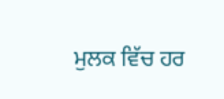ਮੁਲਕ ਵਿੱਚ ਹਰ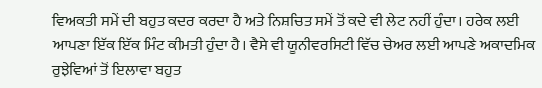ਵਿਅਕਤੀ ਸਮੇਂ ਦੀ ਬਹੁਤ ਕਦਰ ਕਰਦਾ ਹੈ ਅਤੇ ਨਿਸ਼ਚਿਤ ਸਮੇਂ ਤੋਂ ਕਦੇ ਵੀ ਲੇਟ ਨਹੀਂ ਹੁੰਦਾ। ਹਰੇਕ ਲਈ ਆਪਣਾ ਇੱਕ ਇੱਕ ਮਿੰਟ ਕੀਮਤੀ ਹੁੰਦਾ ਹੈ। ਵੈਸੇ ਵੀ ਯੂਨੀਵਰਸਿਟੀ ਵਿੱਚ ਚੇਅਰ ਲਈ ਆਪਣੇ ਅਕਾਦਮਿਕ ਰੁਝੇਵਿਆਂ ਤੋਂ ਇਲਾਵਾ ਬਹੁਤ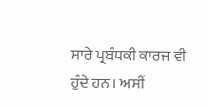ਸਾਰੇ ਪ੍ਰਬੰਧਕੀ ਕਾਰਜ ਵੀ ਹੁੰਦੇ ਹਨ। ਅਸੀਂ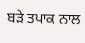ਬੜੇ ਤਪਾਕ ਨਾਲ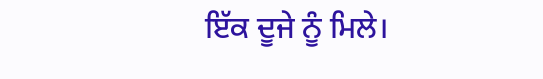ਇੱਕ ਦੂਜੇ ਨੂੰ ਮਿਲੇ।